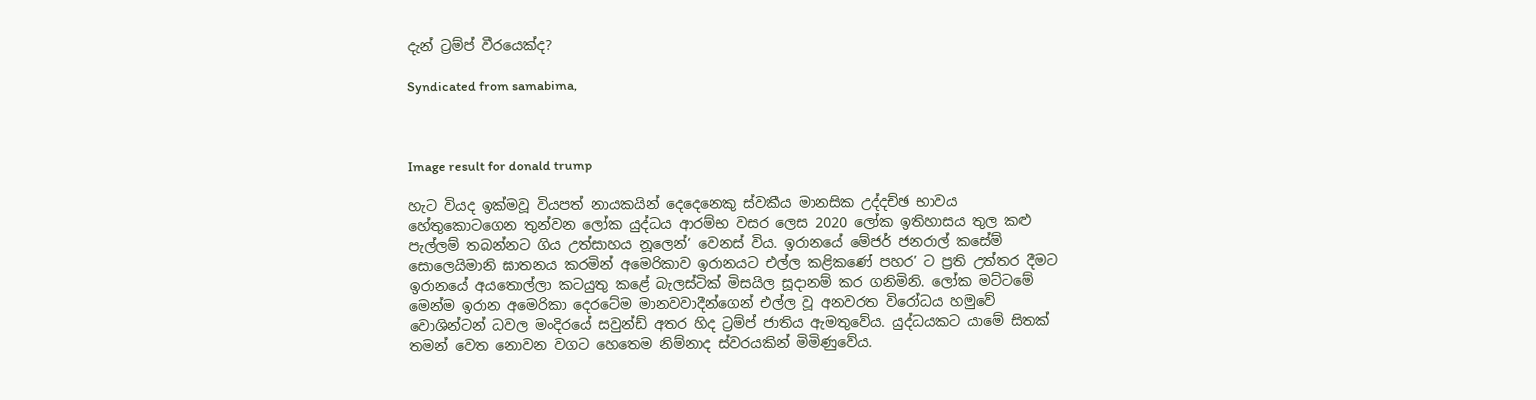දැන් ට්‍රම්ප් වීරයෙක්ද?

Syndicated from samabima,



Image result for donald trump

හැට වියද ඉක්මවූ වියපත් නායකයින් දෙදෙනෙකු ස්වකීය මානසික උද්දච්ඡ භාවය හේතුකොටගෙන තුන්වන ලෝක යුද්ධය ආරම්භ වසර ලෙස 2020 ලෝක ඉතිහාසය තුල කළු පැල්ලම් තබන්නට ගිය උත්සාහය නූලෙන්‘ වෙනස් විය. ඉරානයේ මේජර් ජනරාල් කසේම් සොලෙයිමානි ඝාතනය කරමින් අමෙරිකාව ඉරානයට එල්ල කළිකණේ පහර’ ට ප්‍රති උත්තර දීමට ඉරානයේ අයතොල්ලා කටයුතු කළේ බැලස්ටික් මිසයිල සූදානම් කර ගනිමිනි. ලෝක මට්ටමේ මෙන්ම ඉරාන අමෙරිකා දෙරටේම මානවවාදීන්ගෙන් එල්ල වූ අනවරත විරෝධය හමුවේ වොශින්ටන් ධවල මංදිරයේ සවුන්ඩ් අතර හිද ට්‍රම්ප් ජාතිය ඇමතුවේය. යුද්ධයකට යාමේ සිතක් තමන් වෙත නොවන වගට හෙතෙම නිම්නාද ස්වරයකින් මිමිණුවේය.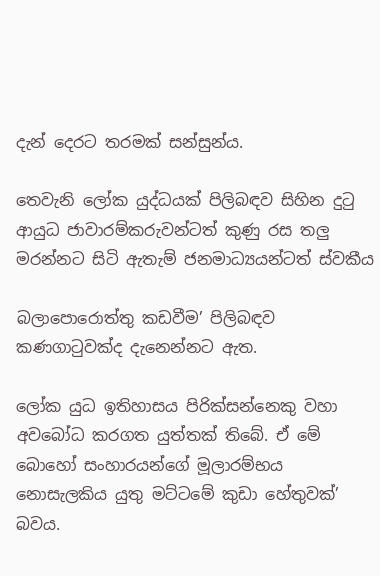දැන් දෙරට තරමක් සන්සුන්ය.

තෙවැනි ලෝක යුද්ධයක් පිලිබඳව සිහින දුටු ආයුධ ජාවාරම්කරුවන්ටත් කුණු රස තලු‍‍ මරන්නට සිටි ඇතැම් ජනමාධ්‍යයන්ටත් ස්වකීය

බලාපොරොත්තු කඩවීම’ පිලිබඳව කණගාටුවක්ද දැනෙන්නට ඇත.

ලෝක යුධ ඉතිහාසය පිරික්සන්නෙකු වහා අවබෝධ කරගත යුත්තක් තිබේ. ඒ මේ බොහෝ සංහාරයන්ගේ මූලාරම්භය නොසැලකිය යුතු මට්ටමේ කුඩා හේතුවක්’ බවය.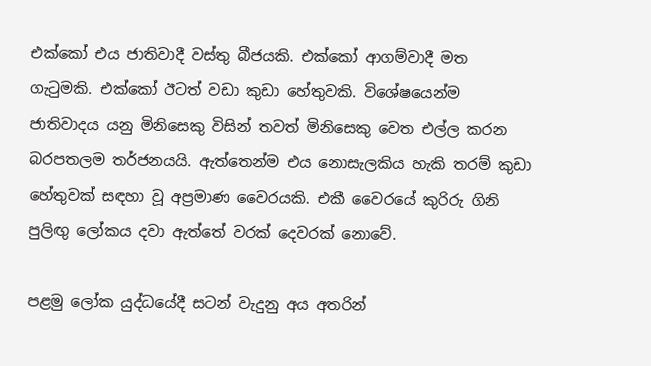එක්කෝ එය ජාතිවාදී වස්තු බීජයකි. එක්කෝ ආගම්වාදී මත ගැටුමකි. එක්කෝ ඊටත් වඩා කුඩා හේතුවකි. විශේෂයෙන්ම ජාතිවාදය යනු මිනිසෙකු විසින් තවත් මිනිසෙකු වෙත එල්ල කරන බරපතලම තර්ජනයයි. ඇත්තෙන්ම එය නොසැලකිය හැකි තරම් කුඩා හේතුවක් සඳහා වූ අප්‍රමාණ වෛරයකි. එකී වෛරයේ කුරිරු ගිනි පුලිඟු‍‍ ලෝකය දවා ඇත්තේ වරක් දෙවරක් නොවේ.

පළමු ලෝක යුද්ධයේදී සටන් වැදුනු අය අතරින්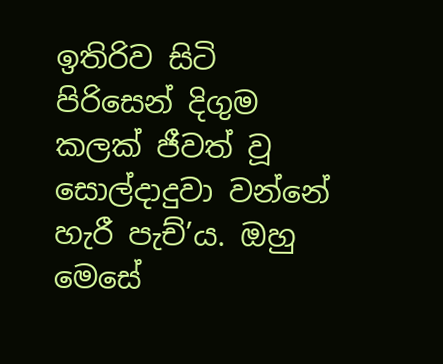ඉතිරිව සිටි පිරිසෙන් දිගුම කලක් ජීවත් වූ සොල්දාදුවා වන්නේ හැරී පැච්’ය. ඔහු මෙසේ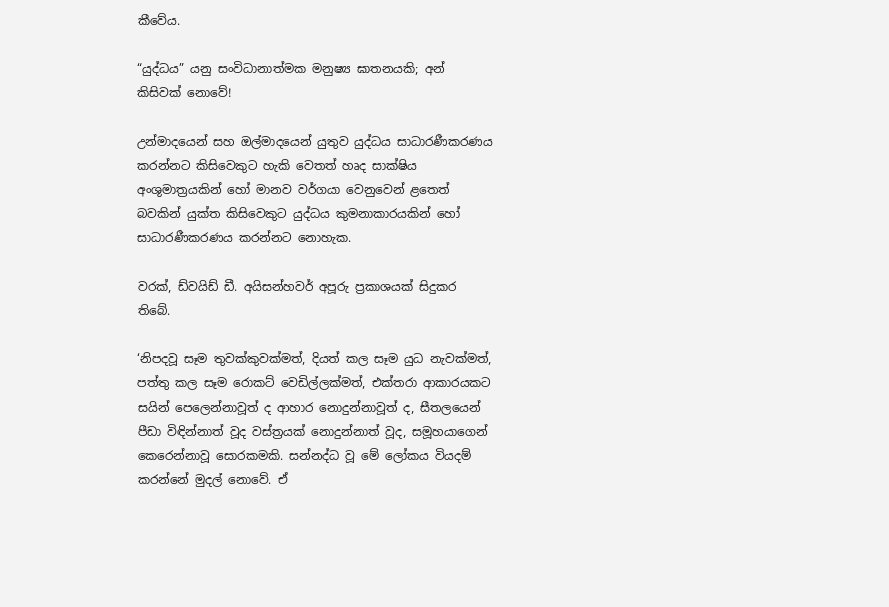කීවේය.

“යුද්ධය” යනු සංවිධානාත්මක මනුෂ්‍ය ඝාතනයකි; අන් කිසිවක් නොවේ!

උන්මාදයෙන් සහ ඔල්මාදයෙන් යුතුව යුද්ධය සාධාරණීකරණය කරන්නට කිසිවෙකුට හැකි වෙතත් හෘද සාක්ෂිය අංශුමාත්‍රයකින් හෝ මානව වර්ගයා වෙනුවෙන් ළතෙත් බවකින් යුක්ත කිසිවෙකුට යුද්ධය කුමනාකාරයකින් හෝ සාධාරණීකරණය කරන්නට නොහැක.

වරක්, ඩ්වයිඩ් ඩී. අයිසන්හවර් අපූරු ප්‍රකාශයක් සිදුකර තිබේ.

‘නිපදවූ සෑම තුවක්කුවක්මත්, දියත් කල සෑම යුධ නැවක්මත්, පත්තු කල සෑම රොකට් වෙඩිල්ලක්මත්, එක්තරා ආකාරයකට සයින් පෙලෙන්නාවූත් ද ආහාර නොදුන්නාවූත් ද, සීතලයෙන් පීඩා විඳින්නාත් වූද වස්ත්‍රයක් නොදුන්නාත් වූද, සමූහයාගෙන් කෙරෙන්නාවූ සොරකමකි. සන්නද්ධ වූ මේ ලෝකය වියදම් කරන්නේ මුදල් නොවේ. ඒ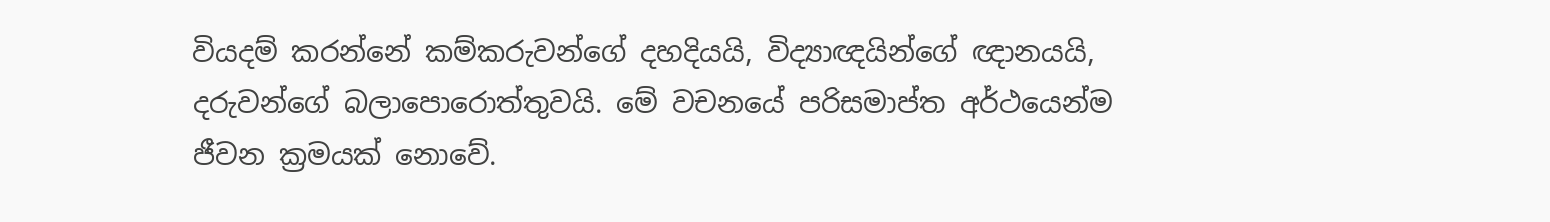වියදම් කරන්නේ කම්කරුවන්ගේ දහදියයි, විද්‍යාඥයින්ගේ ඥානයයි, දරුවන්ගේ බලාපොරොත්තුවයි. මේ වචනයේ පරිසමාප්ත අර්ථයෙන්ම ජීවන ක්‍රමයක් නොවේ.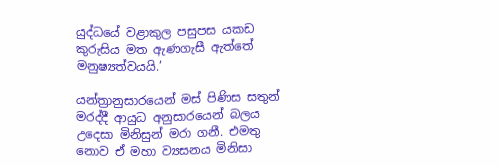යුද්ධයේ වළාකුල පසුපස යකඩ කුරුසිය මත ඇණගැසී ඇත්තේ මනුෂ්‍යත්වයයි.’

යන්ත්‍රානුසාරයෙන් මස් පිණිස සතුන් මරද්දී ආයුධ අනුසාරයෙන් බලය උදෙසා මිනිසුන් මරා ගනී. එමතු නොව ඒ මහා ව්‍යසනය මිනිසා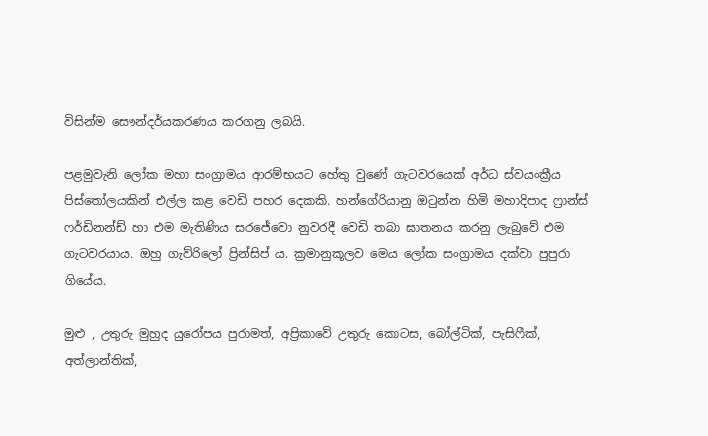විසින්ම සෞන්දර්යකරණය කරගනු ලබයි.

පළමුවැනි ලෝක මහා සංග්‍රාමය ආරම්භයට හේතු වුණේ ගැටවරයෙක් අර්ධ ස්වයංක්‍රීය පිස්තෝලයකින් එල්ල කළ වෙඩි පහර දෙකකි. හන්ගේරියානු ඔටුන්න හිමි මහාදිපාද ෆ්‍රාන්ස් ෆර්ඩිනන්ඩ් හා එම මැතිණිය සරජේවො නුවරදී වෙඩි තබා ඝාතනය කරනු ලැබුවේ එම ගැටවරයාය. ඔහු ගැව්රිලෝ ප්‍රින්සිප් ය. ක්‍රමානුකූලව මෙය ලෝක සංග්‍රාමය දක්වා පුපුරා ගියේය.

මුළු , උතුරු මුහුද යුරෝපය පුරාමත්, අප්‍රිකාවේ උතුරු කොටස, බෝල්ටික්‌, පැසිෆීක්‌, අත්ලාන්තික්‌,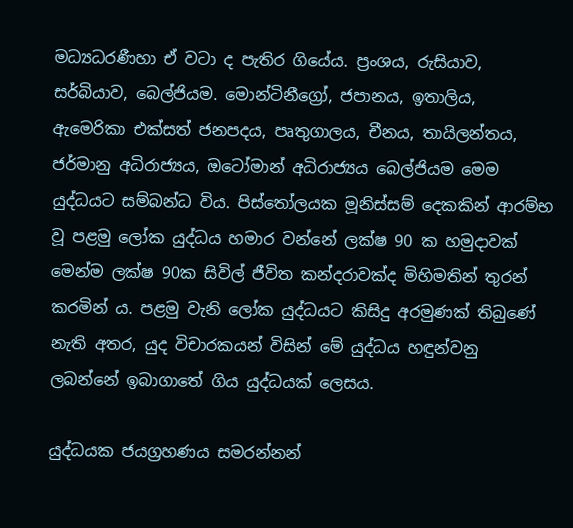මධ්‍යධරණීහා ඒ වටා ද පැතිර ගියේය. ප්‍රංශය, රුසියාව, සර්බියාව, බෙල්ජියම. මොන්ටිනීග්‍රෝ, ජපානය, ඉතාලිය, ඇමෙරිකා එක්‌සත් ජනපදය, පෘතුගාලය, චීනය, තායිලන්තය, ජර්මානු අධිරාජ්‍යය, ඔටෝමාන් අධිරාජ්‍යය බෙල්ජියම මෙම යුද්ධයට සම්බන්ධ විය. පිස්තෝලයක මූනිස්සම් දෙකකින් ආරම්භ වූ පළමු ලෝක යුද්ධය හමාර වන්නේ ලක්ෂ 90 ක හමුදාවක් මෙන්ම ලක්ෂ 90ක සිවිල් ජීවිත කන්දරාවක්ද මිහිමතින් තුරන් කරමින් ය. පළමු වැනි ලෝක යුද්ධයට කිසිදු අරමුණක්‌ තිබුණේ නැති අතර, යුද විචාරකයන් විසින් මේ යුද්ධය හඳුන්වනු ලබන්නේ ඉබාගාතේ ගිය යුද්ධයක්‌ ලෙසය.

යුද්ධයක ජයග්‍රහණය සමරන්නන්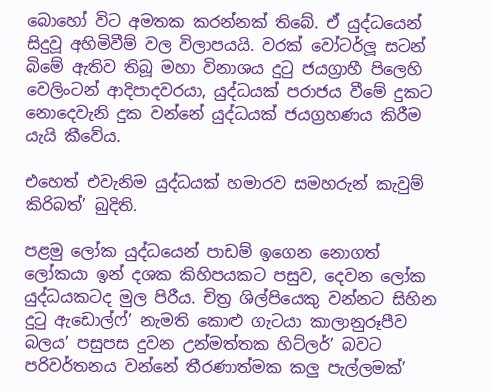බොහෝ විට අමතක කරන්නක් තිබේ. ඒ යුද්ධයෙන් සිදුවූ අහිමිවීම් වල විලාපයයි. වරක් වෝටර්ලූ සටන් බිමේ ඇතිව තිබූ මහා විනාශය දුටු ජයග්‍රාහී පිලෙහි වෙලිංටන් ආදිපාදවරයා, යුද්ධයක් පරාජය වීමේ දුකට නොදෙවැනි දුක වන්නේ යුද්ධයක් ජයග්‍රහණය කිරීම යැයි කීවේය.

එහෙත් එවැනිම යුද්ධයක් හමාරව සමහරුන් කැවුම් කිරිබත්’ බුදිති.

පළමු ලෝක යුද්ධයෙන් පාඩම් ඉගෙන නොගත් ලෝකයා ඉන් දශක කිහිපයකට පසුව, දෙවන ලෝක යුද්ධයකටද මුල පිරීය. චිත්‍ර ශිල්පියෙකු වන්නට සිහින දුටු ඇඩොල්ෆ්’ නැමති කොළු ගැටයා කාලානුරූපීව  බලය’ පසුපස දුවන උන්මත්තක හිට්ලර්’ බවට පරිවර්තනය වන්නේ තීරණාත්මක කලු‍‍ පැල්ලමක්’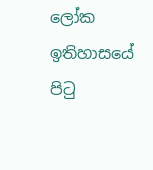ලෝක ඉතිහාසයේ පිටු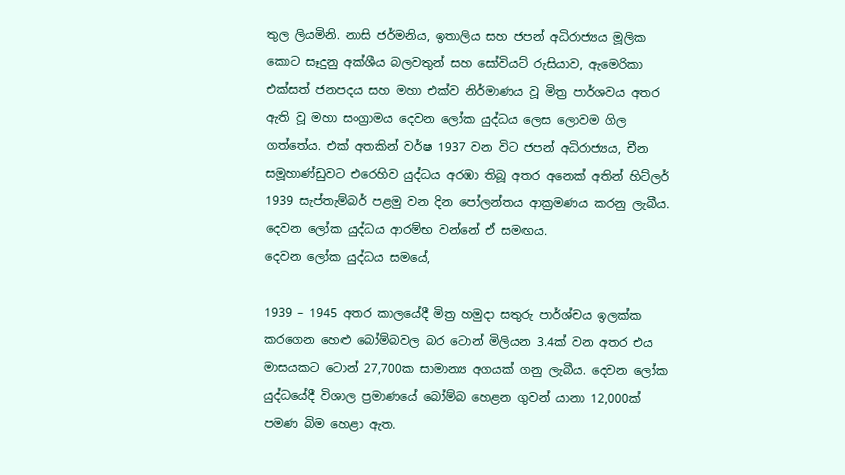තුල ලියමිනි. නාසි ජර්මනිය, ඉතාලිය සහ ජපන් අධිරාජ්‍යය මූලික කොට සෑදුනු අක්ශීය බලවතුන් සහ සෝවියට් රුසියාව, ඇමෙරිකා එක්සත් ජනපදය සහ මහා එක්ව නිර්මාණය වූ මිත්‍ර පාර්ශවය අතර ඇති වූ මහා සංග්‍රාමය දෙවන ලෝක යුද්ධය ලෙස ලොවම ගිල ගත්තේය. එක් අතකින් වර්ෂ 1937 වන විට ජපන් අධිරාජ්‍යය, චීන සමූහාණ්ඩුවට එරෙහිව යුද්ධය අරඹා තිබූ අතර අනෙක් අතින් හිට්ලර් 1939 සැප්තැම්බර් පළමු වන දින පෝලන්තය ආක්‍රමණය කරනු ලැබීය. දෙවන ලෝක යුද්ධය ආරම්භ වන්නේ ඒ සමඟය.
දෙවන ලෝක යුද්ධය සමයේ,

1939 – 1945 අතර කාලයේදී මිත්‍ර හමුදා සතුරු පාර්ශ්චය ඉලක්ක කරගෙන හෙළු බෝම්බවල බර ටොන් මිලියන 3.4ක් වන අතර එය මාසයකට ටොන් 27,700ක සාමාන්‍ය අගයක් ගනු ලැබීය. දෙවන ලෝක යුද්ධයේදී විශාල ප්‍රමාණයේ බෝම්බ හෙළන ගුවන් යානා 12,000ක් පමණ බිම හෙළා ඇත.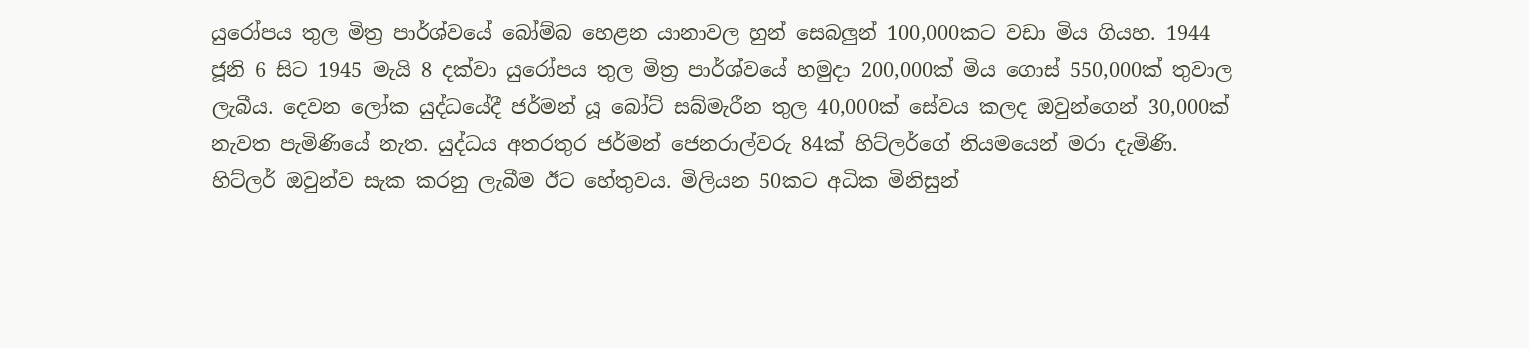යුරෝපය තුල මිත්‍ර පාර්ශ්වයේ බෝම්බ හෙළන යානාවල හුන් සෙබලු‍‍න් 100,000කට වඩා මිය ගියහ. 1944 ජූනි 6 සිට 1945 මැයි 8 දක්වා යුරෝපය තුල මිත්‍ර පාර්ශ්වයේ හමුදා 200,000ක් මිය ගොස් 550,000ක් තුවාල ලැබීය. දෙවන ලෝක යුද්ධයේදී ජර්මන් යූ බෝට් සබ්මැරීන තුල 40,000ක් සේවය කලද ඔවුන්ගෙන් 30,000ක් නැවත පැමිණියේ නැත. යුද්ධය අතරතුර ජර්මන් ජෙනරාල්වරු 84ක් හිට්ලර්ගේ නියමයෙන් මරා දැමිණි. හිට්ලර් ඔවුන්ව සැක කරනු ලැබීම ඊට හේතුවය. මිලියන 50කට අධික මිනිසුන්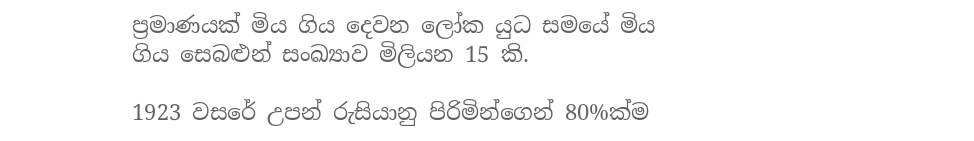ප්‍රමාණයක් මිය ගිය දෙවන ලෝක යුධ සමයේ මිය ගිය සෙබළුන් සංඛ්‍යාව මිලියන 15 කි.

1923 වසරේ උපන් රුසියානු පිරිමින්ගෙන් 80%ක්ම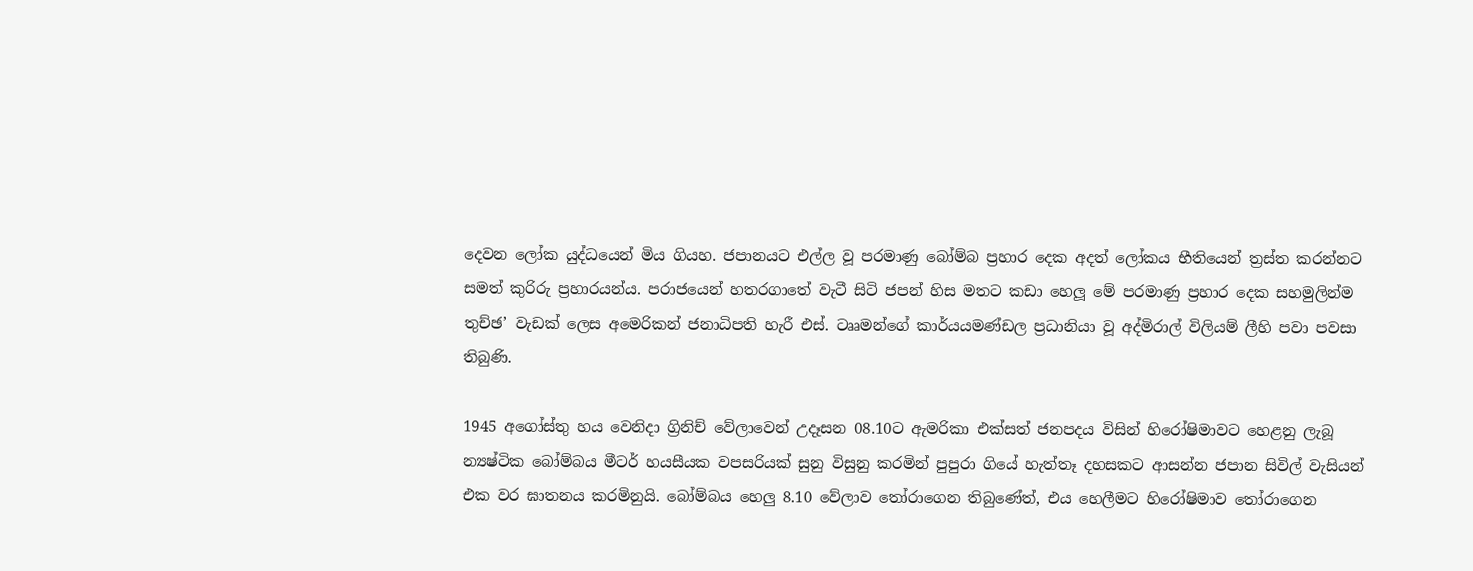දෙවන ලෝක යුද්ධයෙන් මිය ගියහ. ජපානයට එල්ල වූ පරමාණු බෝම්බ ප්‍රහාර දෙක අදත් ලෝකය භීතියෙන් ත්‍රස්ත කරන්නට සමත් කුරිරු ප්‍රහාරයන්ය. පරාජයෙන් හතරගාතේ වැටී සිටි ජපන් හිස මතට කඩා හෙලූ මේ පරමාණු ප්‍රහාර දෙක සහමුලින්ම තුච්ඡ’ වැඩක් ලෙස අමෙරිකන් ජනාධිපති හැරී එස්. ටෲමන්ගේ කාර්යයමණ්ඩල ප්‍රධානියා වූ අද්මිරාල් විලියම් ලීහි පවා පවසා තිබුණි.

1945 අගෝස්තු හය වෙනිදා ග්‍රිනිච් වේලාවෙන් උදෑසන 08.10ට ඇමරිකා එක්සත් ජනපදය විසින් හිරෝෂිමාවට හෙළනු ලැබූ න්‍යෂ්ටික බෝම්බය මීටර් හයසීයක වපසරියක් සුනු විසුනු කරමින් පුපුරා ගියේ හැත්තෑ දහසකට ආසන්න ජපාන සිවිල් වැසියන් එක වර ඝාතනය කරමිනුයි. බෝම්බය හෙලු‍‍ 8.10 වේලාව තෝරාගෙන තිබුණේත්, එය හෙලීමට හිරෝෂිමාව තෝරාගෙන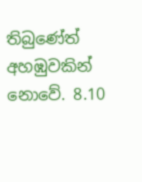තිබුණේත් අහඹුවකින් නොවේ. 8.10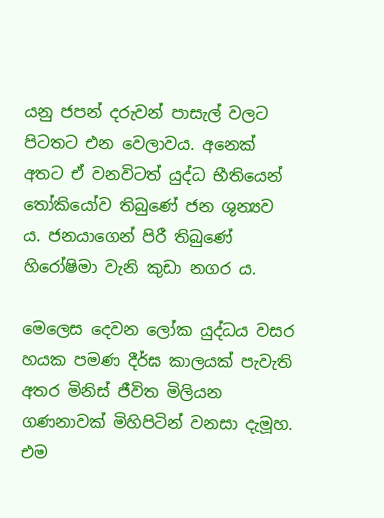යනු ජපන් දරුවන් පාසැල් වලට පිටතට එන වෙලාවය. අනෙක් අතට ඒ වනවිටත් යුද්ධ භීතියෙන් තෝකියෝව තිබුණේ ජන ශුන්‍යව ය. ජනයාගෙන් පිරී තිබුණේ හිරෝෂිමා වැනි කුඩා නගර ය.

මෙලෙස දෙවන ලෝක යුද්ධය වසර හයක පමණ දීර්ඝ කාලයක් පැවැති අතර මිනිස් ජීවිත මිලියන ගණනාවක් මිහිපිටින් වනසා දැමූහ. එම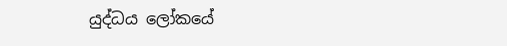යුද්ධය ලෝකයේ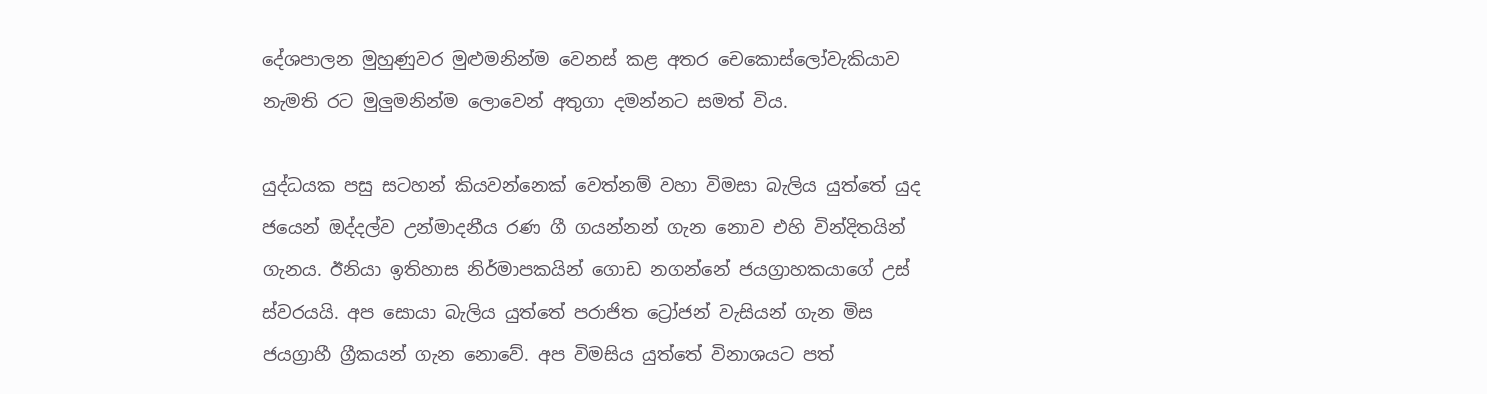දේශපාලන මුහුණුවර මුළුමනින්ම වෙනස් කළ අතර චෙකොස්ලෝවැකියාව නැමති රට මුලු‍‍මනින්ම ලොවෙන් අතුගා දමන්නට සමත් විය.

යුද්ධයක පසු සටහන් කියවන්නෙක් වෙත්නම් වහා විමසා බැලිය යුත්තේ යුද ජයෙන් ඔද්දල්ව උන්මාදනීය රණ ගී ගයන්නන් ගැන නොව එහි වින්දිතයින් ගැනය. ඊනියා ඉතිහාස නිර්මාපකයින් ගොඩ නගන්නේ ජයග්‍රාහකයාගේ උස් ස්වරයයි. අප සොයා බැලිය යුත්තේ පරාජිත ට්‍රෝජන් වැසියන් ගැන මිස ජයග්‍රාහී ග්‍රීකයන් ගැන නොවේ. අප විමසිය යුත්තේ විනාශයට පත්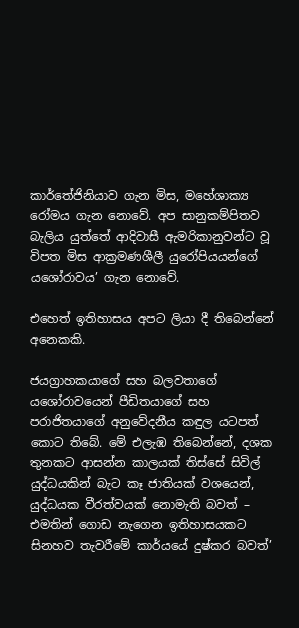කාර්තේජිනියාව ගැන මිස, මහේශාක්‍ය රෝමය ගැන නොවේ. අප සානුකම්පිතව බැලිය යුත්තේ ආදිවාසී ඇමරිකානුවන්ට වූ විපත මිස ආක්‍රමණශීලී යුරෝපියයන්ගේ යශෝරාවය’ ගැන නොවේ.

එහෙත් ඉතිහාසය අපට ලියා දී තිබෙන්නේ අනෙකකි.

ජයග්‍රාහකයාගේ සහ බලවතාගේ යශෝරාවයෙන් පීඩිතයාගේ සහ පරාජිතයාගේ අනුවේදනීය කඳුල යටපත් කොට තිබේ. මේ එලැඹ තිබෙන්නේ, දශක තුනකට ආසන්න කාලයක් තිස්සේ සිවිල් යුද්ධයකින් බැට කෑ ජාතියක් වශයෙන්, යුද්ධයක වීරත්වයක් නොමැති බවත් – එමතින් ගොඩ නැගෙන ඉතිහාසයකට සිනහව තැවරීමේ කාර්යයේ දුෂ්කර බවත්’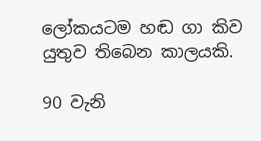ලෝකයටම හඬ ගා කිව යුතුව තිබෙන කාලයකි.

90 වැනි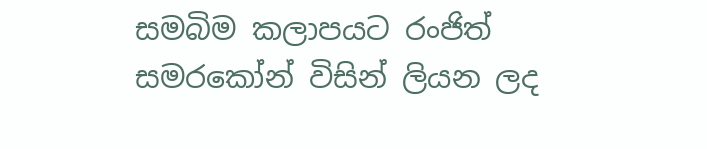සමබිම කලාපයට රංජිත් සමරකෝන් විසින් ලියන ලද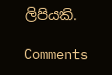ලිපියකි.

Comments